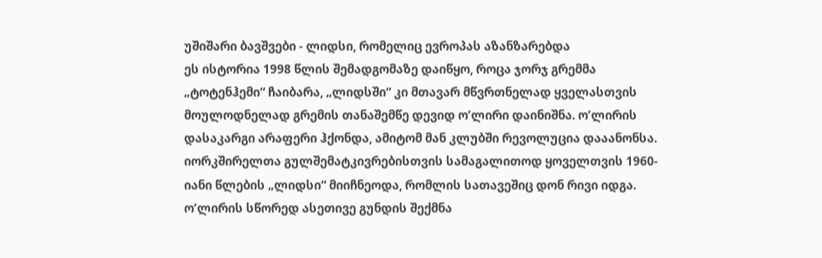უშიშარი ბავშვები - ლიდსი, რომელიც ევროპას აზანზარებდა
ეს ისტორია 1998 წლის შემადგომაზე დაიწყო, როცა ჯორჯ გრემმა „ტოტენჰემი“ ჩაიბარა, „ლიდსში“ კი მთავარ მწვრთნელად ყველასთვის მოულოდნელად გრემის თანაშემწე დევიდ ო’ლირი დაინიშნა. ო’ლირის დასაკარგი არაფერი ჰქონდა, ამიტომ მან კლუბში რევოლუცია დააანონსა. იორკშირელთა გულშემატკივრებისთვის სამაგალითოდ ყოველთვის 1960-იანი წლების „ლიდსი“ მიიჩნეოდა, რომლის სათავეშიც დონ რივი იდგა.
ო’ლირის სწორედ ასეთივე გუნდის შექმნა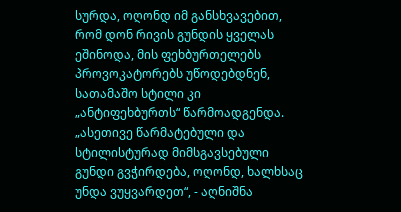სურდა, ოღონდ იმ განსხვავებით, რომ დონ რივის გუნდის ყველას ეშინოდა, მის ფეხბურთელებს პროვოკატორებს უწოდებდნენ, სათამაშო სტილი კი „ანტიფეხბურთს“ წარმოადგენდა. „ასეთივე წარმატებული და სტილისტურად მიმსგავსებული გუნდი გვჭირდება, ოღონდ, ხალხსაც უნდა ვუყვარდეთ“, - აღნიშნა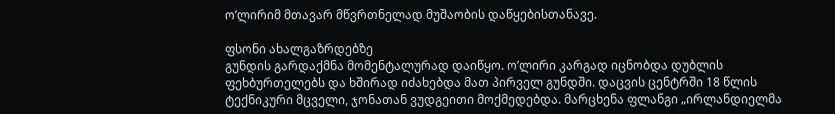ო’ლირიმ მთავარ მწვრთნელად მუშაობის დაწყებისთანავე.

ფსონი ახალგაზრდებზე
გუნდის გარდაქმნა მომენტალურად დაიწყო. ო’ლირი კარგად იცნობდა დუბლის ფეხბურთელებს და ხშირად იძახებდა მათ პირველ გუნდში. დაცვის ცენტრში 18 წლის ტექნიკური მცველი, ჯონათან ვუდგეითი მოქმედებდა. მარცხენა ფლანგი „ირლანდიელმა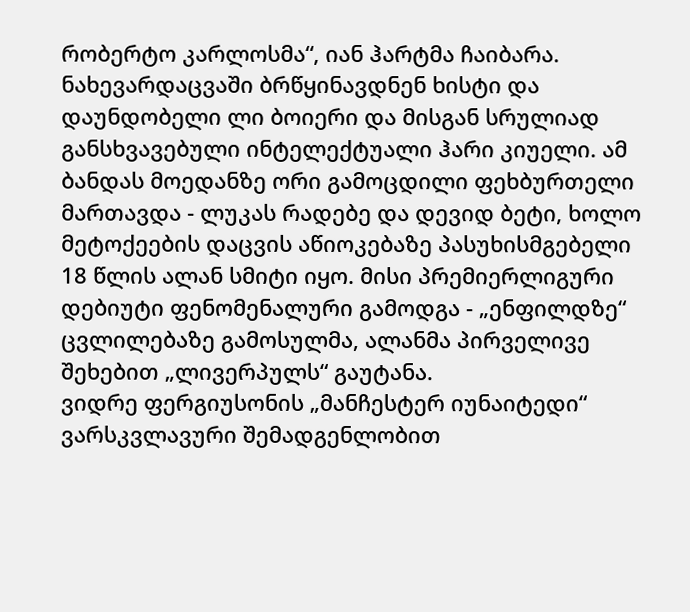რობერტო კარლოსმა“, იან ჰარტმა ჩაიბარა. ნახევარდაცვაში ბრწყინავდნენ ხისტი და დაუნდობელი ლი ბოიერი და მისგან სრულიად განსხვავებული ინტელექტუალი ჰარი კიუელი. ამ ბანდას მოედანზე ორი გამოცდილი ფეხბურთელი მართავდა - ლუკას რადებე და დევიდ ბეტი, ხოლო მეტოქეების დაცვის აწიოკებაზე პასუხისმგებელი 18 წლის ალან სმიტი იყო. მისი პრემიერლიგური დებიუტი ფენომენალური გამოდგა - „ენფილდზე“ ცვლილებაზე გამოსულმა, ალანმა პირველივე შეხებით „ლივერპულს“ გაუტანა.
ვიდრე ფერგიუსონის „მანჩესტერ იუნაიტედი“ ვარსკვლავური შემადგენლობით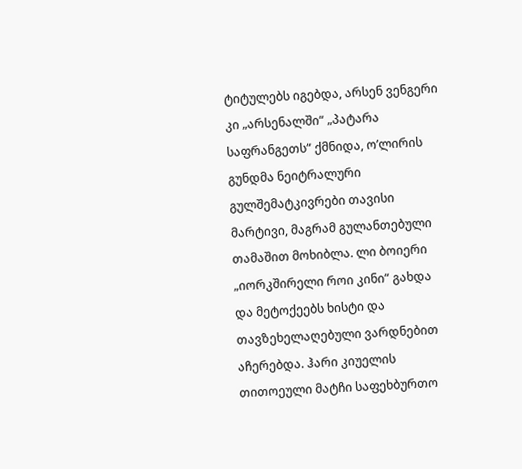ტიტულებს იგებდა, არსენ ვენგერი კი „არსენალში“ „პატარა საფრანგეთს“ ქმნიდა, ო’ლირის გუნდმა ნეიტრალური გულშემატკივრები თავისი მარტივი, მაგრამ გულანთებული თამაშით მოხიბლა. ლი ბოიერი „იორკშირელი როი კინი“ გახდა და მეტოქეებს ხისტი და თავზეხელაღებული ვარდნებით აჩერებდა. ჰარი კიუელის თითოეული მატჩი საფეხბურთო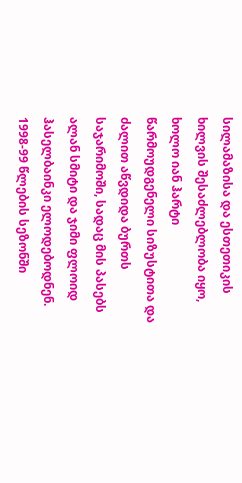სილამაზისა და ესთეთიკის ხილვის შესაძლებლობა იყო, ხოლო იან ჰარტი წარმოუდგენელი სიზუსტითა და ძალით აწვდიდა ბურთს საჯარიმოში, სადაც მის პასებს ალან სმიტი და ჯიმი ფლოიდ ჰასელბაინკი ელოდებოდნენ. 1998-99 წლების სეზონში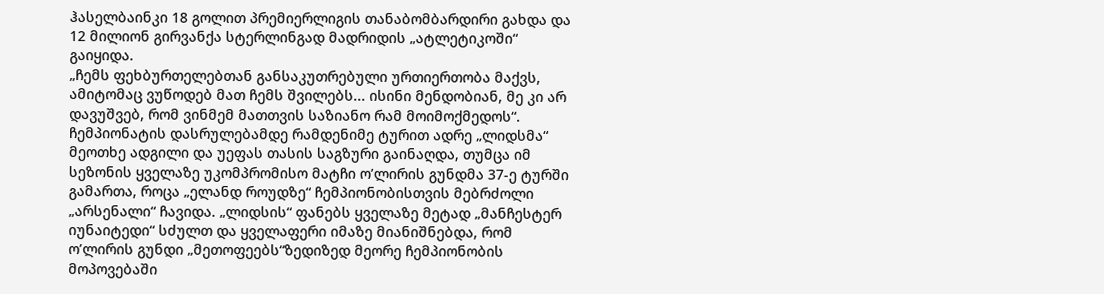ჰასელბაინკი 18 გოლით პრემიერლიგის თანაბომბარდირი გახდა და 12 მილიონ გირვანქა სტერლინგად მადრიდის „ატლეტიკოში“ გაიყიდა.
„ჩემს ფეხბურთელებთან განსაკუთრებული ურთიერთობა მაქვს, ამიტომაც ვუწოდებ მათ ჩემს შვილებს... ისინი მენდობიან, მე კი არ დავუშვებ, რომ ვინმემ მათთვის საზიანო რამ მოიმოქმედოს“.
ჩემპიონატის დასრულებამდე რამდენიმე ტურით ადრე „ლიდსმა“ მეოთხე ადგილი და უეფას თასის საგზური გაინაღდა, თუმცა იმ სეზონის ყველაზე უკომპრომისო მატჩი ო’ლირის გუნდმა 37-ე ტურში გამართა, როცა „ელანდ როუდზე“ ჩემპიონობისთვის მებრძოლი „არსენალი“ ჩავიდა. „ლიდსის“ ფანებს ყველაზე მეტად „მანჩესტერ იუნაიტედი“ სძულთ და ყველაფერი იმაზე მიანიშნებდა, რომ ო’ლირის გუნდი „მეთოფეებს“ზედიზედ მეორე ჩემპიონობის მოპოვებაში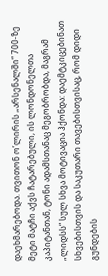დაეხმარებოდა. თვითონ ო’ლირის „არსენალში“ 700-ზე მეტი მატჩი აქვს ჩატარებული, ის ლონდონელთა კაპიტანთან, ტონი ადამსთანაც მეგობრობდა, მაგრამ „ლიდსს“ სულ სხვა მოტივაცია ჰქონდა: დაემტკიცებინათ სხვებისთვის და საკუთარი თავებისთვისაც, რომ დიდი გუნდების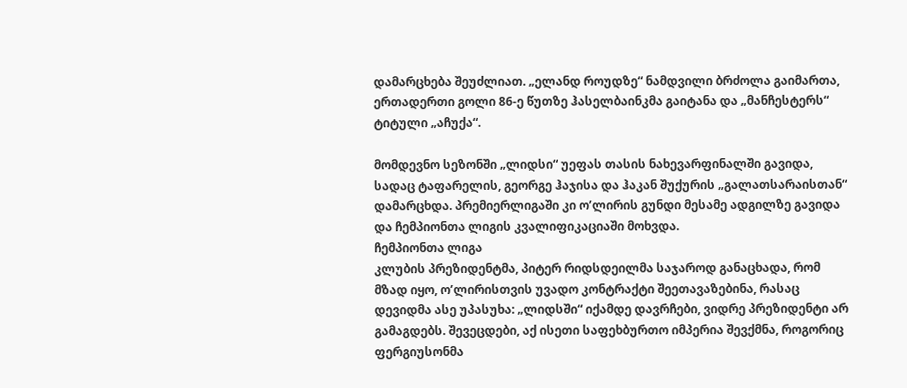დამარცხება შეუძლიათ. „ელანდ როუდზე“ ნამდვილი ბრძოლა გაიმართა, ერთადერთი გოლი 86-ე წუთზე ჰასელბაინკმა გაიტანა და „მანჩესტერს“ ტიტული „აჩუქა“.

მომდევნო სეზონში „ლიდსი“ უეფას თასის ნახევარფინალში გავიდა, სადაც ტაფარელის, გეორგე ჰაჯისა და ჰაკან შუქურის „გალათსარაისთან“ დამარცხდა. პრემიერლიგაში კი ო’ლირის გუნდი მესამე ადგილზე გავიდა და ჩემპიონთა ლიგის კვალიფიკაციაში მოხვდა.
ჩემპიონთა ლიგა
კლუბის პრეზიდენტმა, პიტერ რიდსდეილმა საჯაროდ განაცხადა, რომ მზად იყო, ო’ლირისთვის უვადო კონტრაქტი შეეთავაზებინა, რასაც დევიდმა ასე უპასუხა: „ლიდსში“ იქამდე დავრჩები, ვიდრე პრეზიდენტი არ გამაგდებს. შევეცდები, აქ ისეთი საფეხბურთო იმპერია შევქმნა, როგორიც ფერგიუსონმა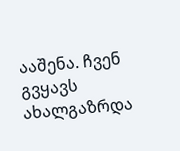ააშენა. ჩვენ გვყავს ახალგაზრდა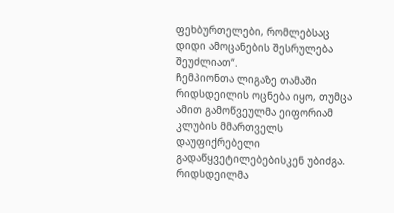ფეხბურთელები, რომლებსაც დიდი ამოცანების შესრულება შეუძლიათ“.
ჩემპიონთა ლიგაზე თამაში რიდსდეილის ოცნება იყო, თუმცა ამით გამოწვეულმა ეიფორიამ კლუბის მმართველს დაუფიქრებელი გადაწყვეტილებებისკენ უბიძგა. რიდსდეილმა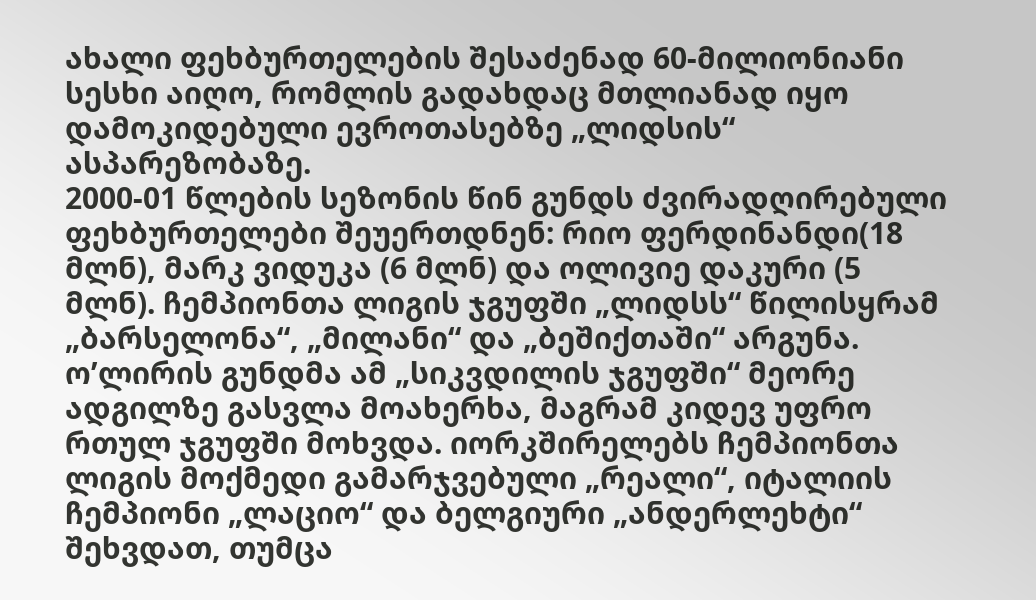ახალი ფეხბურთელების შესაძენად 60-მილიონიანი სესხი აიღო, რომლის გადახდაც მთლიანად იყო დამოკიდებული ევროთასებზე „ლიდსის“ ასპარეზობაზე.
2000-01 წლების სეზონის წინ გუნდს ძვირადღირებული ფეხბურთელები შეუერთდნენ: რიო ფერდინანდი(18 მლნ), მარკ ვიდუკა (6 მლნ) და ოლივიე დაკური (5 მლნ). ჩემპიონთა ლიგის ჯგუფში „ლიდსს“ წილისყრამ „ბარსელონა“, „მილანი“ და „ბეშიქთაში“ არგუნა. ო’ლირის გუნდმა ამ „სიკვდილის ჯგუფში“ მეორე ადგილზე გასვლა მოახერხა, მაგრამ კიდევ უფრო რთულ ჯგუფში მოხვდა. იორკშირელებს ჩემპიონთა ლიგის მოქმედი გამარჯვებული „რეალი“, იტალიის ჩემპიონი „ლაციო“ და ბელგიური „ანდერლეხტი“ შეხვდათ, თუმცა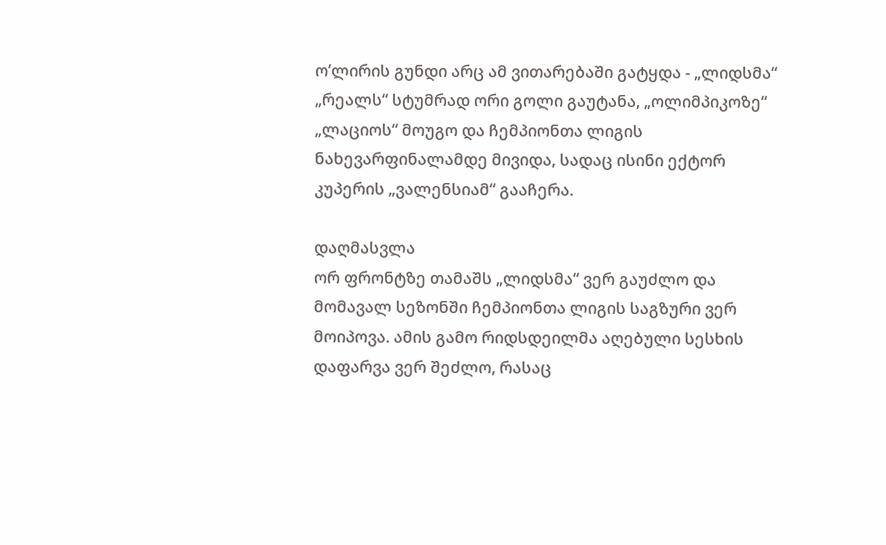ო’ლირის გუნდი არც ამ ვითარებაში გატყდა - „ლიდსმა“ „რეალს“ სტუმრად ორი გოლი გაუტანა, „ოლიმპიკოზე“ „ლაციოს“ მოუგო და ჩემპიონთა ლიგის ნახევარფინალამდე მივიდა, სადაც ისინი ექტორ კუპერის „ვალენსიამ“ გააჩერა.

დაღმასვლა
ორ ფრონტზე თამაშს „ლიდსმა“ ვერ გაუძლო და მომავალ სეზონში ჩემპიონთა ლიგის საგზური ვერ მოიპოვა. ამის გამო რიდსდეილმა აღებული სესხის დაფარვა ვერ შეძლო, რასაც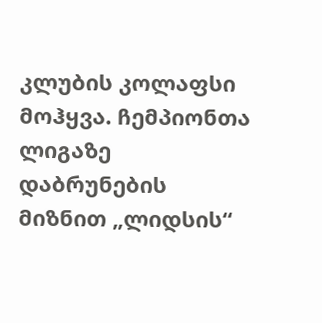კლუბის კოლაფსი მოჰყვა. ჩემპიონთა ლიგაზე დაბრუნების მიზნით „ლიდსის“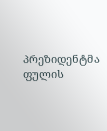პრეზიდენტმა ფულის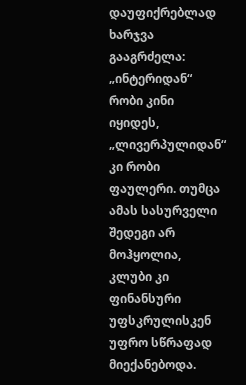დაუფიქრებლად ხარჯვა გააგრძელა: „ინტერიდან“ რობი კინი იყიდეს, „ლივერპულიდან“ კი რობი ფაულერი. თუმცა ამას სასურველი შედეგი არ მოჰყოლია, კლუბი კი ფინანსური უფსკრულისკენ უფრო სწრაფად მიექანებოდა.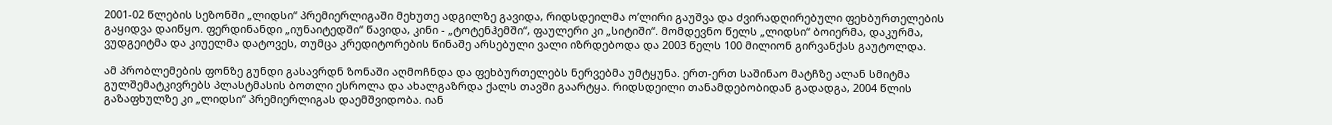2001-02 წლების სეზონში „ლიდსი“ პრემიერლიგაში მეხუთე ადგილზე გავიდა, რიდსდეილმა ო’ლირი გაუშვა და ძვირადღირებული ფეხბურთელების გაყიდვა დაიწყო. ფერდინანდი „იუნაიტედში“ წავიდა, კინი - „ტოტენჰემში“, ფაულერი კი „სიტიში“. მომდევნო წელს „ლიდსი“ ბოიერმა, დაკურმა, ვუდგეიტმა და კიუელმა დატოვეს, თუმცა კრედიტორების წინაშე არსებული ვალი იზრდებოდა და 2003 წელს 100 მილიონ გირვანქას გაუტოლდა.

ამ პრობლემების ფონზე გუნდი გასავრდნ ზონაში აღმოჩნდა და ფეხბურთელებს ნერვებმა უმტყუნა. ერთ-ერთ საშინაო მატჩზე ალან სმიტმა გულშემატკივრებს პლასტმასის ბოთლი ესროლა და ახალგაზრდა ქალს თავში გაარტყა. რიდსდეილი თანამდებობიდან გადადგა, 2004 წლის გაზაფხულზე კი „ლიდსი“ პრემიერლიგას დაემშვიდობა. იან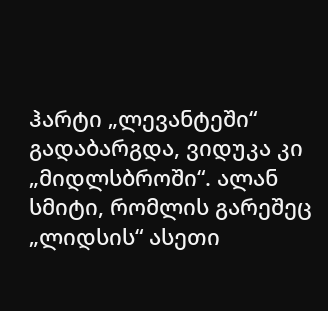ჰარტი „ლევანტეში“ გადაბარგდა, ვიდუკა კი „მიდლსბროში“. ალან სმიტი, რომლის გარეშეც „ლიდსის“ ასეთი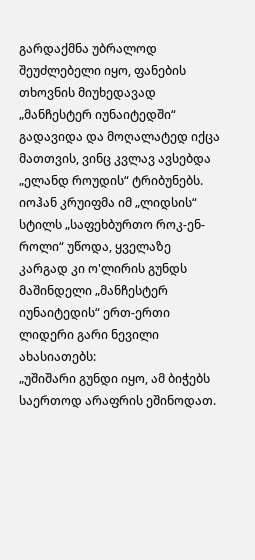გარდაქმნა უბრალოდ შეუძლებელი იყო, ფანების თხოვნის მიუხედავად „მანჩესტერ იუნაიტედში“ გადავიდა და მოღალატედ იქცა მათთვის, ვინც კვლავ ავსებდა „ელანდ როუდის“ ტრიბუნებს.
იოჰან კრუიფმა იმ „ლიდსის“ სტილს „საფეხბურთო როკ-ენ-როლი“ უწოდა, ყველაზე კარგად კი ო'ლირის გუნდს მაშინდელი „მანჩესტერ იუნაიტედის“ ერთ-ერთი ლიდერი გარი ნევილი ახასიათებს:
„უშიშარი გუნდი იყო, ამ ბიჭებს საერთოდ არაფრის ეშინოდათ.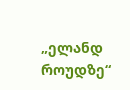„ელანდ როუდზე“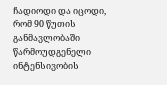ჩადიოდი და იცოდი, რომ 90 წუთის განმავლობაში წარმოუდგენელი ინტენსივობის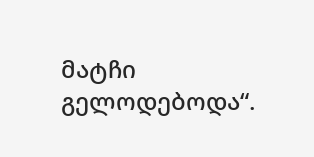მატჩი გელოდებოდა“.